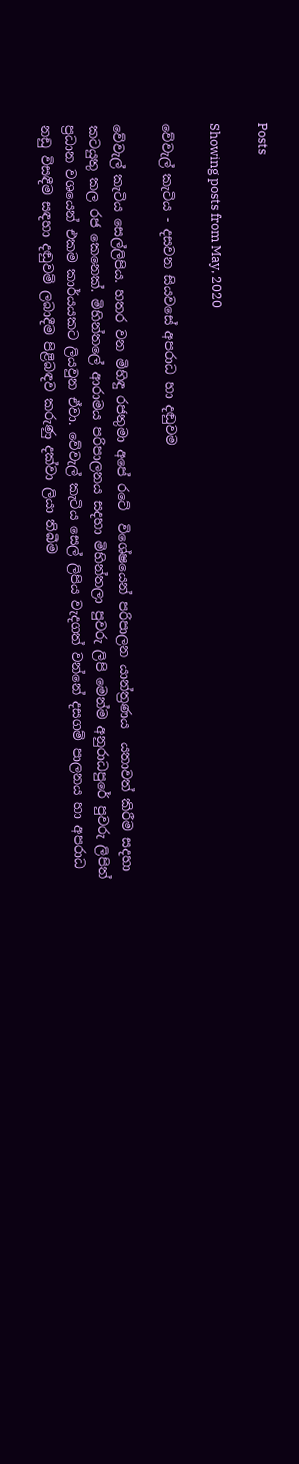Posts

Showing posts from May, 2020

වේවැල් කැටිය - දසවන සියවසේ අපරාධ හා දඬුවම

වේවැල් කැටිය සෙල්ලිපිය. හතර වන මිහිඳු රජතුමා අපේ රටේ  විශේෂයෙන් පරිපාලන යාන්ත්‍රණය  යතාවත් කිරීම සදහා කටයුතු කල රජ කෙනෙක්. මිහින්තලේ ආරාමය පරිපාලනය සදහා මිහින්තලා පුවරු ලිපි මෙන්ම අනුරාධපුරේ පුවරු ලිපිත් ප්‍රධාන වශයෙන් එකම කාර්යයකට ලියවුන ඒවා. වේවැල් කැටිය සෙල් ලිපිය වැදගත් වන්නේ දසගම් පාලනය හා අපරාධ නඩු විසඳීම සඳහා දඬුවම් ලබාදීම පිළිබඳව කරුණු දක්වා ලියා තිබීම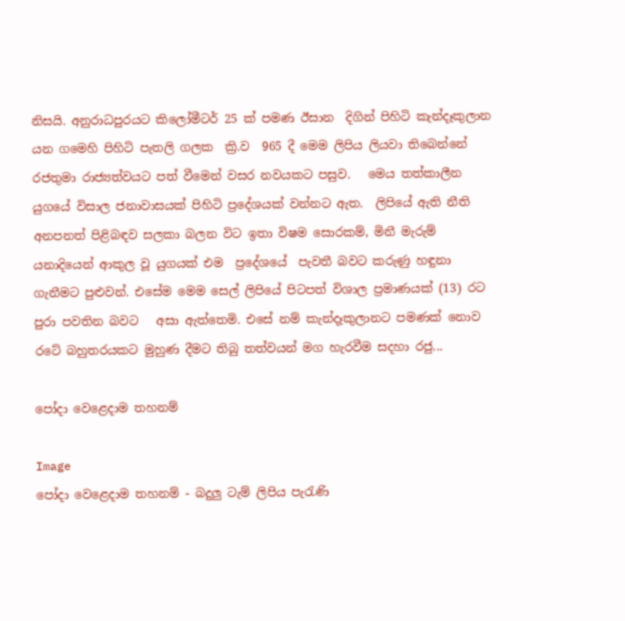නිසයි. අනුරාධපුරයට කිලෝමීටර් 25 ක් පමණ ඊසාන  දිගින් පිහිටි කැන්දෑකුලාන යන ගමෙහි පිහිටි පැතලි ගලක  ක්‍රි.ව  965 දී මෙම ලිපිය ලියවා තිබෙන්නේ රජතුමා රාජ්‍යත්වයට පත් වීමෙන් වසර නවයකට පසුව.   මෙය තත්කාලීන යුගයේ විසාල ජනාවාසයක් පිහිටි ප්‍රදේශයක් වන්නට ඇත.  ලිපියේ ඇති නීති අනපනත් පිළිබඳව සලකා බලන විට ඉතා විෂම සොරකම්, මිනී මැරුම් යනාදියෙන් ආකුල වූ යුගයක් එම  ප්‍රදේශයේ  පැවතී බවට කරුණු හඳුනා ගැනීමට පුළුවන්. එසේම මෙම සෙල් ලිපියේ පිටපත් විශාල ප්‍රමාණයක් (13) රට පුරා පවතින බවට   අසා ඇත්තෙමි. එසේ නම් කැන්දෑකුලානට පමණක් නොව රටේ බහුතරයකට මුහුණ දීමට තිබු තත්වයන් මග හැරවීම සදහා රජු...

පෝදා වෙළෙදාම තහනම්

Image
පෝදා වෙළෙදාම තහනම් - බදුලු ටැම් ලිපිය පැරැණි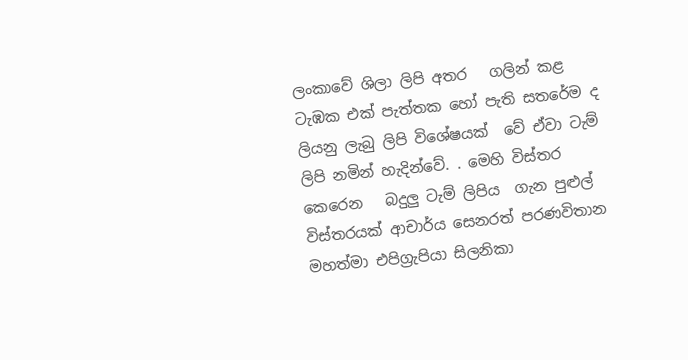ලංකාවේ ශිලා ලිපි අතර   ගලින් කළ ටැඹක එක් පැත්තක හෝ පැති සතරේම ද ලියනු ලැබු ලිපි විශේෂයක්  වේ ඒවා ටැම් ලිපි නමින් හැදින්වේ. . මෙහි විස්තර කෙරෙන   බදුලු ටැම් ලිපිය  ගැන පුළුල් විස්තරයක් ආචාර්ය සෙනරත් පරණවිතාන මහත්මා එපිග්‍රැපියා සිලනිකා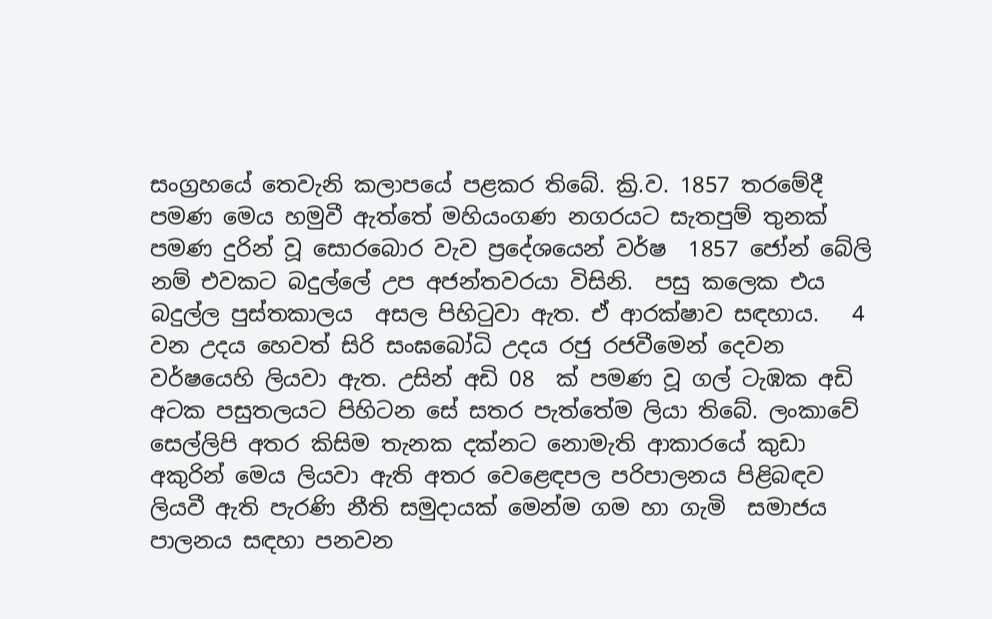සංග්‍රහයේ තෙවැනි කලාපයේ පළකර තිබේ. ක්‍රි.ව. 1857 තරමේදී පමණ මෙය හමුවී ඇත්තේ මහියංගණ නගරයට සැතපුම් තුනක් පමණ දුරින් වූ සොරබොර වැව ප්‍රදේශයෙන් වර්ෂ  1857 ජෝන් බේලි නම් එවකට බදුල්ලේ උප අජන්තවරයා විසිනි.  පසු කලෙක එය බදුල්ල පුස්තකාලය  අසල පිහිටුවා ඇත. ඒ ආරක්ෂාව සඳහාය.   4 වන උදය හෙවත් සිරි සංඝබෝධි උදය රජු රජවීමෙන් දෙවන වර්ෂයෙහි ලියවා ඇත. උසින් අඩි 08  ක් පමණ වූ ගල් ටැඹක අඩි අටක පසුතලයට පිහිටන සේ සතර පැත්තේම ලියා තිබේ. ලංකාවේ සෙල්ලිපි අතර කිසිම තැනක දක්නට නොමැති ආකාරයේ කුඩා අකුරින් මෙය ලියවා ඇති අතර වෙළෙඳපල පරිපාලනය පිළිබඳව  ලියවී ඇති පැරණි නීති සමුදායක් මෙන්ම ගම හා ගැමි  සමාජය පාලනය සඳහා පනවන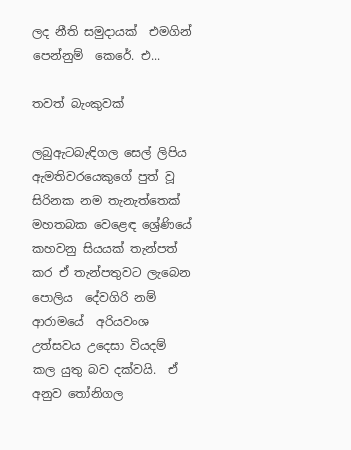ලද නීති සමුදායක්  එමගින් පෙන්නුම්  කෙරේ. එ...

තවත් බැංකුවක්

ලබුඇටබැඳිගල සෙල් ලිපිය  ඇමතිවරයෙකුගේ පුත් වූ සිරිනක නම තැනැත්තෙක් මහතබක වෙළෙඳ ශ්‍රේණියේ කහවනු සියයක් තැන්පත් කර ඒ තැන්පතුවට ලැබෙන පොලිය  දේවගිරි නම් ආරාමයේ  අරියවංශ උත්සවය උදෙසා වියදම් කල යුතු බව දක්වයි.  ඒ අනුව තෝනිගල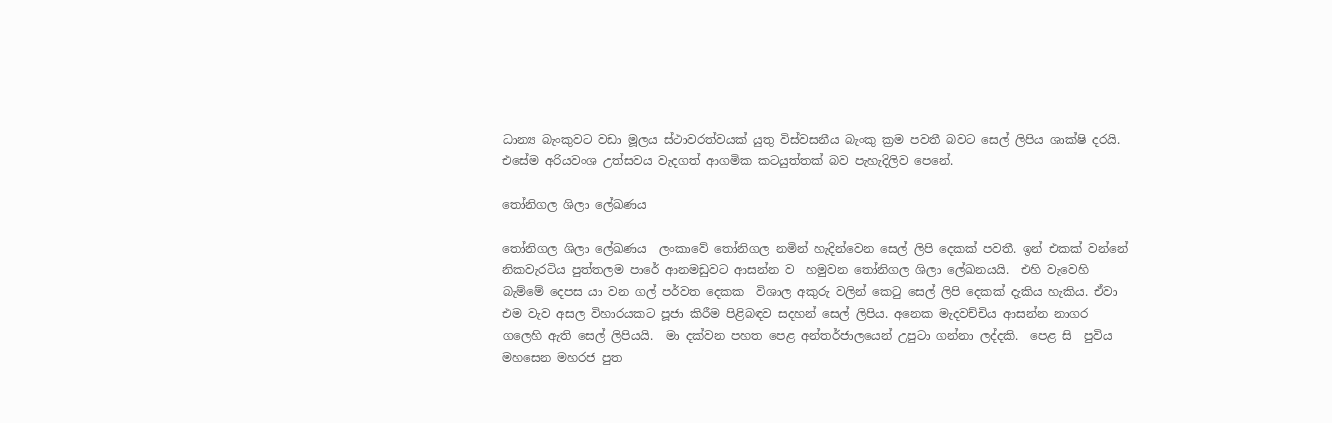ධාන්‍ය බැංකුවට වඩා මූලය ස්ථාවරත්වයක් යුතු විස්වසනීය බැංකු ක්‍රම පවතී බවට සෙල් ලිපිය ශාක්ෂි දරයි. එසේම අරියවංශ උත්සවය වැදගත් ආගමික කටයුත්තක් බව පැහැදිලිව පෙනේ.

තෝනිගල ශිලා ලේඛණය

තෝනිගල ශිලා ලේඛණය  ලංකාවේ තෝනිගල නමින් හැදින්වෙන සෙල් ලිපි දෙකක් පවතී. ඉන් එකක් වන්නේ නිකවැරටිය පුත්තලම පාරේ ආනමඩුවට ආසන්න ව  හමුවන තෝනිගල ශිලා ලේඛනයයි.  එහි වැවෙහි බැම්මේ දෙපස යා වන ගල් පර්වත දෙකක  විශාල අකුරු වලින් කෙටු සෙල් ලිපි දෙකක් දැකිය හැකිය. ඒවා එම වැව අසල විහාරයකට පූජා කිරීම පිළිබඳව සදහන් සෙල් ලිපිය. අනෙක මැදවච්චිය ආසන්න නාගර ගලෙහි ඇති සෙල් ලිපියයි.  මා දක්වන පහත පෙළ අන්තර්ජාලයෙන් උපුටා ගන්නා ලද්දකි.  පෙළ සි  පුවිය මහසෙන මහරජ පුත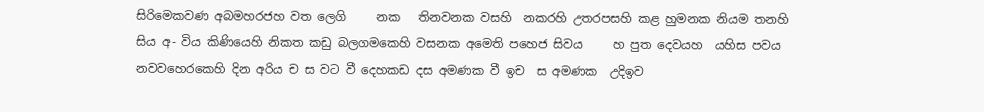සිරිමෙකවණ අබමහරජහ වත ලෙගි     නක   තිනවනක වසහි  නකරහි උතරපසහි කළ හුමනක නියම තනහි සිය අ- විය කිණියෙහි නිකත කඩු බලගමකෙහි වසනක අමෙති පහෙජ සිවය     හ පුත දෙවයහ  යහිස පවය නවවහෙරකෙහි දින අරිය ච ස වට වී දෙහකඩ දස අමණක වී ඉච  ස අමණක  උදිඉව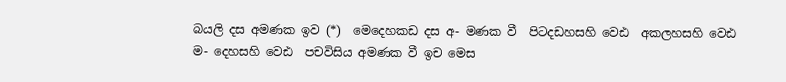බයලි දස අමණක ඉව (*)  මෙදෙහකඩ දස අ- මණක වී  පිටදඩහසහි වෙඪ  අකලහසහි වෙඪ  ම- දෙහසහි වෙඪ  පචවිසිය අමණක වී ඉච මෙස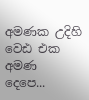අමණක උදිහි   වෙඪ එක අමණ දෙපෙ...